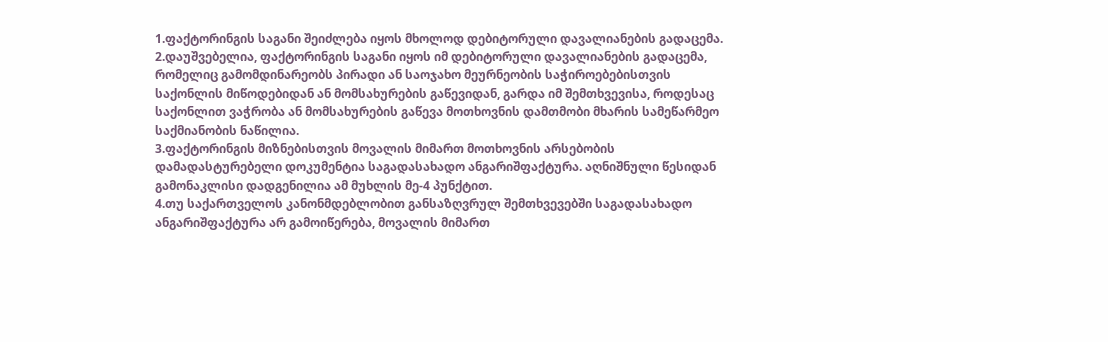1.ფაქტორინგის საგანი შეიძლება იყოს მხოლოდ დებიტორული დავალიანების გადაცემა.
2.დაუშვებელია, ფაქტორინგის საგანი იყოს იმ დებიტორული დავალიანების გადაცემა, რომელიც გამომდინარეობს პირადი ან საოჯახო მეურნეობის საჭიროებებისთვის საქონლის მიწოდებიდან ან მომსახურების გაწევიდან, გარდა იმ შემთხვევისა, როდესაც საქონლით ვაჭრობა ან მომსახურების გაწევა მოთხოვნის დამთმობი მხარის სამეწარმეო საქმიანობის ნაწილია.
3.ფაქტორინგის მიზნებისთვის მოვალის მიმართ მოთხოვნის არსებობის დამადასტურებელი დოკუმენტია საგადასახადო ანგარიშფაქტურა. აღნიშნული წესიდან გამონაკლისი დადგენილია ამ მუხლის მე-4 პუნქტით.
4.თუ საქართველოს კანონმდებლობით განსაზღვრულ შემთხვევებში საგადასახადო ანგარიშფაქტურა არ გამოიწერება, მოვალის მიმართ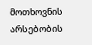მოთხოვნის არსებობის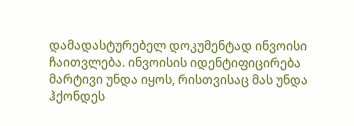დამადასტურებელ დოკუმენტად ინვოისი ჩაითვლება. ინვოისის იდენტიფიცირება მარტივი უნდა იყოს, რისთვისაც მას უნდა ჰქონდეს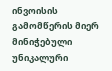ინვოისის გამომწერის მიერ მინიჭებული უნიკალური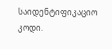საიდენტიფიკაციო კოდი.